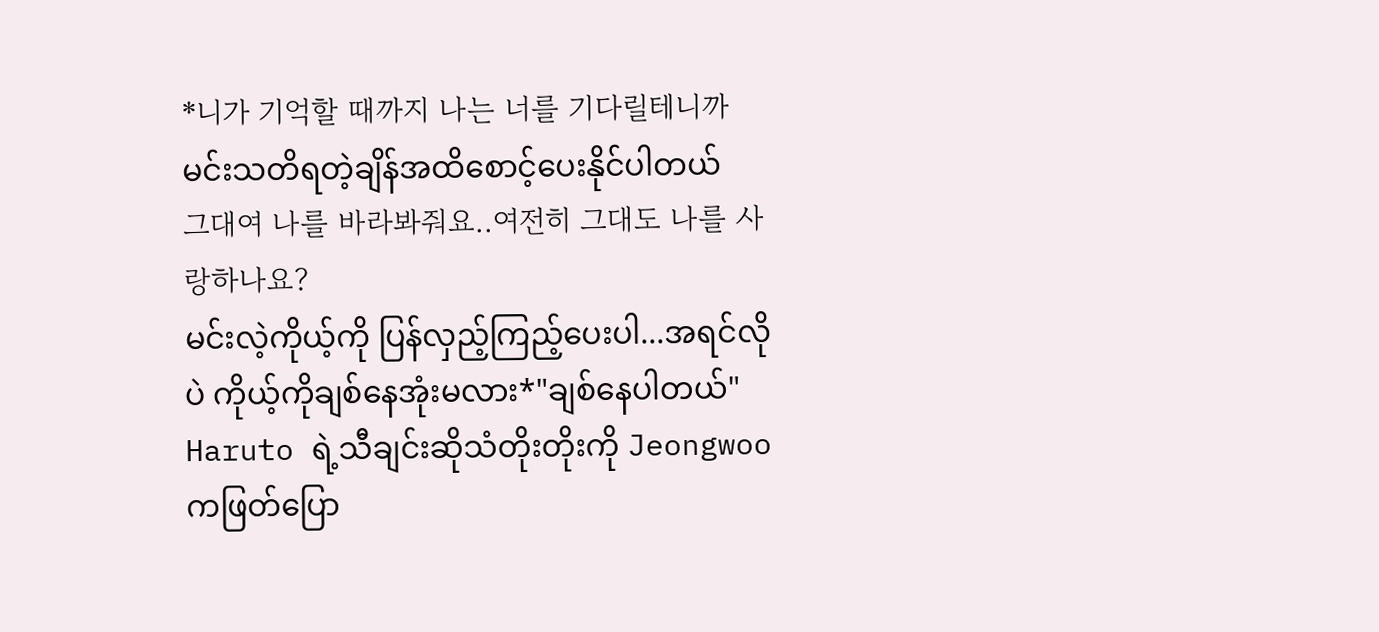*니가 기억할 때까지 나는 너를 기다릴테니까
မင်းသတိရတဲ့ချိန်အထိစောင့်ပေးနိုင်ပါတယ်
그대여 나를 바라봐줘요..여전히 그대도 나를 사랑하나요?
မင်းလဲ့ကိုယ့်ကို ပြန်လှည့်ကြည့်ပေးပါ...အရင်လိုပဲ ကိုယ့်ကိုချစ်နေအုံးမလား*"ချစ်နေပါတယ်"
Haruto ရဲ့သီချင်းဆိုသံတိုးတိုးကို Jeongwooကဖြတ်ပြော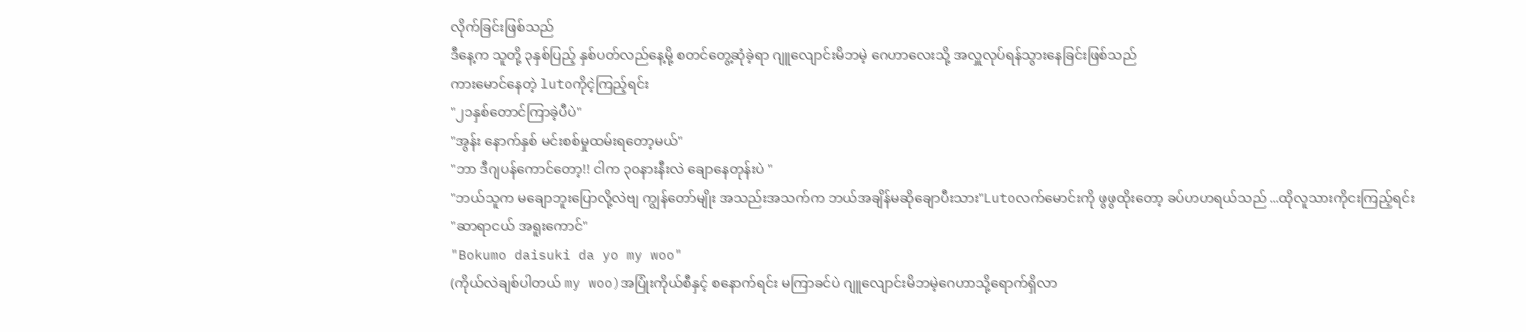လိုက်ခြင်းဖြစ်သည်
ဒီနေ့က သူတို့ ၃နှစ်ပြည့် နှစ်ပတ်လည်နေ့မို့ စတင်တွေ့ဆုံခဲ့ရာ ဂျူလျောင်းမိဘမဲ့ ဂေဟာလေးသို့ အလှူလုပ်ရန်သွားနေခြင်းဖြစ်သည်
ကားမောင်နေတဲ့ lutoကိုငဲ့ကြည့်ရင်း
"၂၁နှစ်တောင်ကြာခဲ့ပီပဲ"
"အွန်း နောက်နှစ် မင်းစစ်မှုထမ်းရတော့မယ်"
"ဘာ ဒီဂျပန်ကောင်တော့!! ငါက ၃၀နားနီးလဲ ချောနေတုန်းပဲ "
"ဘယ်သူက မချောဘူးပြောလို့လဲဗျ ကျွန်တော်မျိုး အသည်းအသက်က ဘယ်အချိန်မဆိုချောပီးသား"Lutoလက်မောင်းကို ဖွဖွထိုးတော့ ခပ်ဟဟရယ်သည် ...ထိုလူသားကိုငးကြည့်ရင်း
"ဆာရာငယ် အရူးကောင်"
"Bokumo daisuki da yo my woo"
(ကိုယ်လဲချစ်ပါတယ် my woo)အပြုံးကိုယ်စီနှင့် စနောက်ရင်း မကြာခင်ပဲ ဂျူလျောင်းမိဘမဲ့ဂေဟာသို့ရောက်ရှိလာ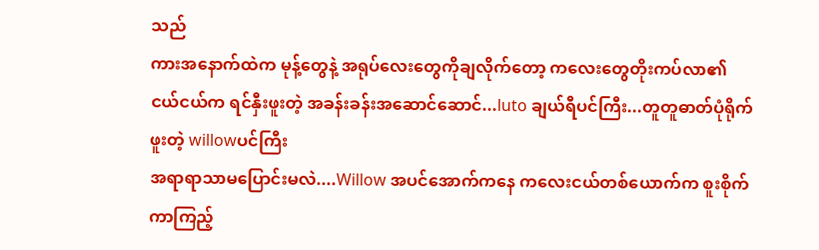သည်
ကားအနောက်ထဲက မုန့်တွေနဲ့ အရုပ်လေးတွေကိုချလိုက်တော့ ကလေးတွေတိုးကပ်လာ၏
ငယ်ငယ်က ရင်နှီးဖူးတဲ့ အခန်းခန်းအဆောင်ဆောင်...luto ချယ်ရီပင်ကြီး...တူတူဓာတ်ပုံရိုက်ဖူးတဲ့ willowပင်ကြီး
အရာရာသာမပြောင်းမလဲ....Willow အပင်အောက်ကနေ ကလေးငယ်တစ်ယောက်က စူးစိုက်ကာကြည့်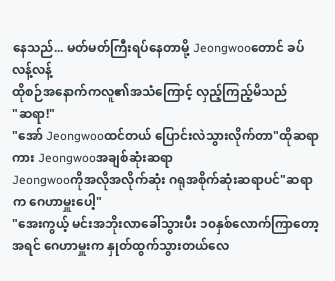နေသည်... မတ်မတ်ကြီးရပ်နေတာမို့ Jeongwooတောင် ခပ်လန့်လန့်
ထိုစဉ်အနောက်ကလူ၏အသံကြောင့် လှည့်ကြည့်မိသည်
"ဆရာ!"
"အော် Jeongwooထင်တယ် ပြောင်းလဲသွားလိုက်တာ"ထိုဆရာကား Jeongwooအချစ်ဆုံးဆရာ
Jeongwooကိုအလိုအလိုက်ဆုံး ဂရုအစိုက်ဆုံးဆရာပင်"ဆရာက ဂေဟာမှူးပေါ့"
"အေးကွယ့် မင်းအဘိုးလာခေါ်သွားပီး ၁၀နှစ်လောက်ကြာတော့ အရင် ဂေဟာမှူးက နှုတ်ထွက်သွားတယ်လေ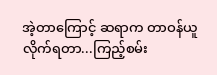အဲ့တာကြောင့် ဆရာက တာဝန်ယူလိုက်ရတာ...ကြည့်စမ်း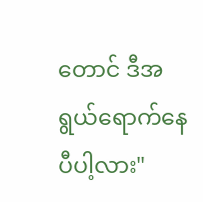တောင် ဒီအရွယ်ရောက်နေပီပါ့လား"